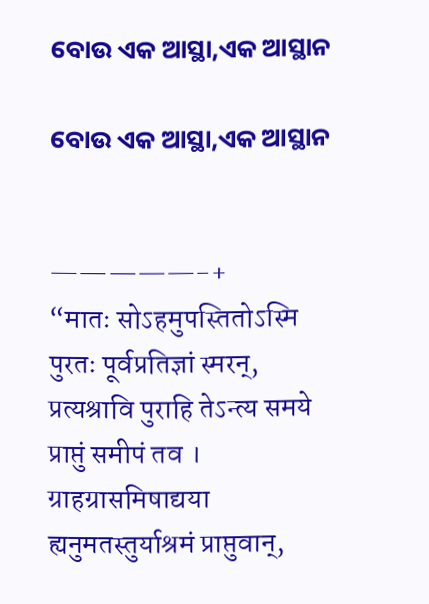ବୋଉ ଏକ ଆସ୍ଥା,ଏକ ଆସ୍ଥାନ

ବୋଉ ଏକ ଆସ୍ଥା,ଏକ ଆସ୍ଥାନ


—————-+
“मातः सोऽहमुपस्तितोऽस्मि पुरतः पूर्वप्रतिज्ञां स्मरन्,
प्रत्यश्रावि पुराहि तेऽन्त्य समये प्राप्तुं समीपं तव ।
ग्राहग्रासमिषाद्यया ह्यनुमतस्तुर्याश्रमं प्राप्तुवान्,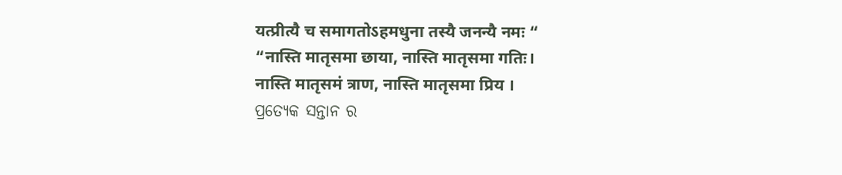यत्प्रीत्यै च समागतोऽहमधुना तस्यै जनन्यै नमः “
“नास्ति मातृसमा छाया, नास्ति मातृसमा गतिः।
नास्ति मातृसमं त्राण, नास्ति मातृसमा प्रिय ।
ପ୍ରତ୍ୟେକ ସନ୍ତାନ ର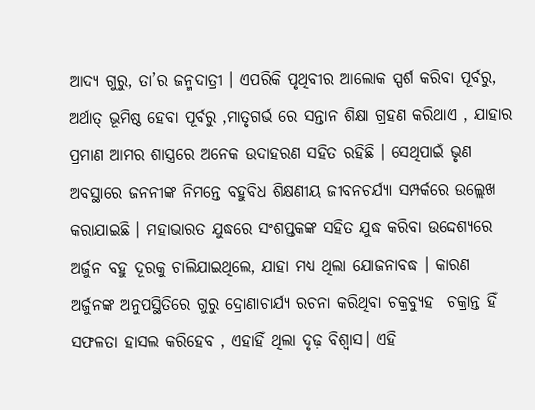ଆଦ୍ୟ ଗୁରୁ, ତା’ର ଜନ୍ମଦାତ୍ରୀ । ଏପରିକି ପୃଥିବୀର ଆଲୋକ ସ୍ପର୍ଶ କରିବା ପୂର୍ବରୁ, ଅର୍ଥାତ୍ ଭୂମିଷ୍ଠ ହେବା ପୂର୍ବରୁ ,ମାତୃଗର୍ଭ ରେ ସନ୍ତାନ ଶିକ୍ଷା ଗ୍ରହଣ କରିଥାଏ , ଯାହାର ପ୍ରମାଣ ଆମର ଶାସ୍ତ୍ରରେ ଅନେକ ଉଦାହରଣ ସହିତ ରହିଛି । ସେଥିପାଇଁ ଭୃଣ ଅବସ୍ଥାରେ ଜନନୀଙ୍କ ନିମନ୍ତେ ବହୁବିଧ ଶିକ୍ଷଣୀୟ ଜୀବନଚର୍ଯ୍ୟା ସମ୍ପର୍କରେ ଉଲ୍ଲେଖ କରାଯାଇଛି । ମହାଭାରତ ଯୁଦ୍ଧରେ ସଂଶପ୍ତକଙ୍କ ସହିତ ଯୁଦ୍ଧ କରିବା ଉଦ୍ଦେଶ୍ୟରେ ଅର୍ଜୁନ ବହୁ ଦୂରକୁ ଚାଲିଯାଇଥିଲେ, ଯାହା ମଧ୍ୟ ଥିଲା ଯୋଜନାବଦ୍ଧ । କାରଣ ଅର୍ଜୁନଙ୍କ ଅନୁପସ୍ଥିତିରେ ଗୁରୁ ଦ୍ରୋଣାଚାର୍ଯ୍ୟ ରଚନା କରିଥିବା ଚକ୍ରବ୍ୟୁହ  ଚକ୍ରାନ୍ତ ହିଁ ସଫଳତା ହାସଲ କରିହେବ , ଏହାହିଁ ଥିଲା ଦୃଢ଼ ବିଶ୍ୱାସ। ଏହି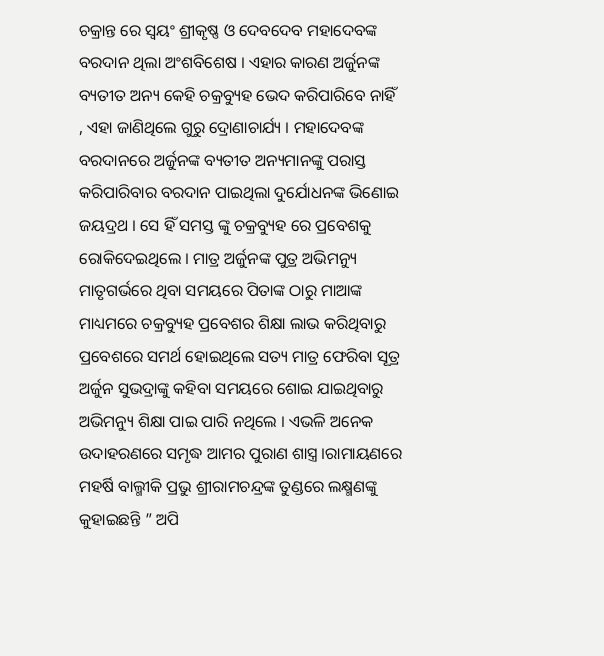ଚକ୍ରାନ୍ତ ରେ ସ୍ବୟଂ ଶ୍ରୀକୃଷ୍ଣ ଓ ଦେବଦେବ ମହାଦେବଙ୍କ ବରଦାନ ଥିଲା ଅଂଶବିଶେଷ । ଏହାର କାରଣ ଅର୍ଜୁନଙ୍କ ବ୍ୟତୀତ ଅନ୍ୟ କେହି ଚକ୍ରବ୍ୟୁହ ଭେଦ କରିପାରିବେ ନାହିଁ , ଏହା ଜାଣିଥିଲେ ଗୁରୁ ଦ୍ରୋଣାଚାର୍ଯ୍ୟ । ମହାଦେବଙ୍କ ବରଦାନରେ ଅର୍ଜୁନଙ୍କ ବ୍ୟତୀତ ଅନ୍ୟମାନଙ୍କୁ ପରାସ୍ତ କରିପାରିବାର ବରଦାନ ପାଇଥିଲା ଦୁର୍ଯୋଧନଙ୍କ ଭିଣୋଇ ଜୟଦ୍ରଥ । ସେ ହିଁ ସମସ୍ତ ଙ୍କୁ ଚକ୍ରବ୍ୟୁହ ରେ ପ୍ରବେଶକୁ ରୋକିଦେଇଥିଲେ । ମାତ୍ର ଅର୍ଜୁନଙ୍କ ପୁତ୍ର ଅଭିମନ୍ୟୁ ମାତୃଗର୍ଭରେ ଥିବା ସମୟରେ ପିତାଙ୍କ ଠାରୁ ମାଆଙ୍କ ମାଧ୍ୟମରେ ଚକ୍ରବ୍ୟୁହ ପ୍ରବେଶର ଶିକ୍ଷା ଲାଭ କରିଥିବାରୁ ପ୍ରବେଶରେ ସମର୍ଥ ହୋଇଥିଲେ ସତ୍ୟ ମାତ୍ର ଫେରିବା ସୂତ୍ର ଅର୍ଜୁନ ସୁଭଦ୍ରାଙ୍କୁ କହିବା ସମୟରେ ଶୋଇ ଯାଇଥିବାରୁ ଅଭିମନ୍ୟୁ ଶିକ୍ଷା ପାଇ ପାରି ନଥିଲେ ।‌ ଏଭଳି ଅନେକ ଉଦାହରଣରେ ସମୃଦ୍ଧ ଆମର ପୁରାଣ ଶାସ୍ତ୍ର ।ରାମାୟଣରେ ମହର୍ଷି ବାଲ୍ମୀକି ପ୍ରଭୁ ଶ୍ରୀରାମଚନ୍ଦ୍ରଙ୍କ ତୁଣ୍ଡରେ ଲକ୍ଷ୍ମଣଙ୍କୁ କୁହାଇଛନ୍ତି ” ଅପି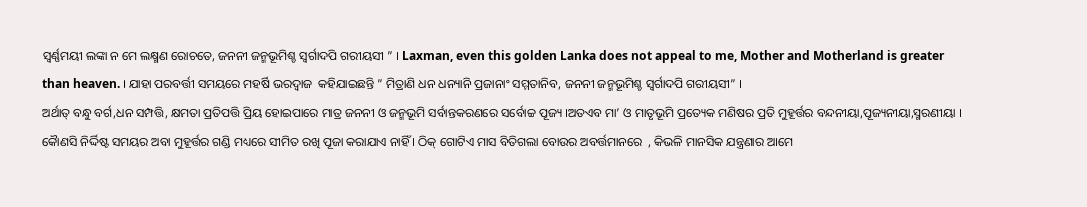ସ୍ଵର୍ଣ୍ଣମୟୀ ଲଙ୍କା ନ ମେ ଲକ୍ଷ୍ମଣ ରୋଚତେ, ଜନନୀ ଜନ୍ମଭୂମିଶ୍ଚ ସ୍ବର୍ଗାଦପି ଗରୀୟସୀ ” । Laxman, even this golden Lanka does not appeal to me, Mother and Motherland is greater than heaven. । ଯାହା ପରବର୍ତ୍ତୀ ସମୟରେ ମହର୍ଷି ଭରଦ୍ୱାଜ  କହିଯାଇଛନ୍ତି ” ମିତ୍ରାଣି ଧନ ଧନ୍ୟାନି ପ୍ରଜାନାଂ ସମ୍ମତାନିବ, ଜନନୀ ଜନ୍ମଭୂମିଶ୍ଚ ସ୍ବର୍ଗାଦପି ଗରୀୟସୀ” ।
ଅର୍ଥାତ୍ ବନ୍ଧୁ ବର୍ଗ,ଧନ ସମ୍ପତ୍ତି, କ୍ଷମତା ପ୍ରତିପତ୍ତି ପ୍ରିୟ ହୋଇପାରେ ମାତ୍ର ଜନନୀ ଓ ଜନ୍ମଭୂମି ସର୍ବାନ୍ତକରଣରେ ସର୍ବୋଚ୍ଚ ପୂଜ୍ୟ ।ଅତଏବ ମା’ ଓ ମାତୃଭୂମି ପ୍ରତ୍ୟେକ ମଣିଷର ପ୍ରତି ମୁହୂର୍ତ୍ତର ବନ୍ଦନୀୟା,ପୂଜ୍ୟନୀୟା,ସ୍ମରଣୀୟା । କୋୖଣସି ନିର୍ଦ୍ଦିଷ୍ଟ ସମୟର ଅବା ମୁହୂର୍ତ୍ତର ଗଣ୍ଡି ମଧ୍ୟରେ ସୀମିତ ରଖି ପୂଜା କରାଯାଏ ନାହିଁ । ଠିକ୍ ଗୋଟିଏ ମାସ ବିତିଗଲା ବୋଉର ଅବର୍ତ୍ତମାନରେ  , କିଭଳି ମାନସିକ ଯନ୍ତ୍ରଣାର ଆମେ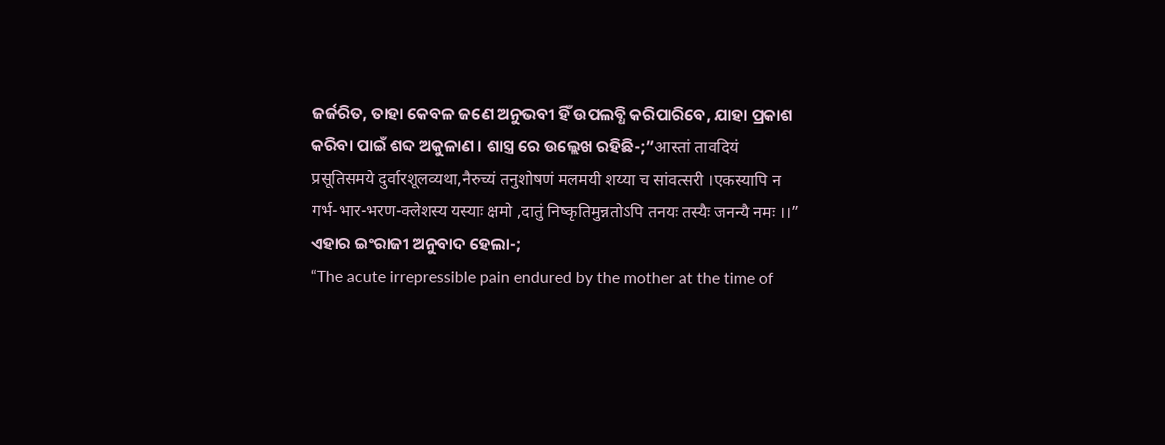ଜର୍ଜରିତ, ତାହା କେବଳ ଜଣେ ଅନୁଭବୀ ହିଁ ଉପଲବ୍ଧି କରିପାରିବେ, ଯାହା ପ୍ରକାଶ କରିବା ପାଇଁ ଶବ୍ଦ ଅକୁଳାଣ । ଶାସ୍ତ୍ର ରେ ଉଲ୍ଲେଖ ରହିଛି-;”आस्तां तावदियं प्रसूतिसमये दुर्वारशूलव्यथा,नैरुच्यं तनुशोषणं मलमयी शय्या च सांवत्सरी ।एकस्यापि न गर्भ-भार-भरण-क्लेशस्य यस्याः क्षमो ,दातुं निष्कृतिमुन्नतोऽपि तनयः तस्यैः जनन्यै नमः ।।”
ଏହାର ଇଂରାଜୀ ଅନୁବାଦ ହେଲା-;
“The acute irrepressible pain endured by the mother at the time of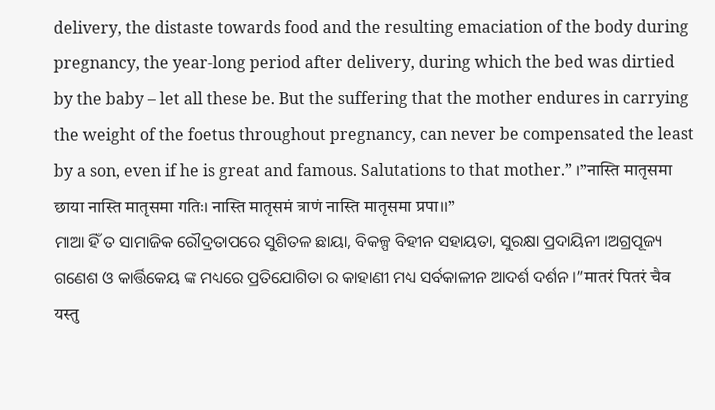delivery, the distaste towards food and the resulting emaciation of the body during pregnancy, the year-long period after delivery, during which the bed was dirtied by the baby – let all these be. But the suffering that the mother endures in carrying the weight of the foetus throughout pregnancy, can never be compensated the least by a son, even if he is great and famous. Salutations to that mother.” ।”नास्ति मातृसमा छाया नास्ति मातृसमा गतिः। नास्ति मातृसमं त्राणं नास्ति मातृसमा प्रपा।।”
ମାଆ ହିଁ ତ ସାମାଜିକ ରୌଦ୍ରତାପରେ ସୁଶିତଳ ଛାୟା, ବିକଳ୍ପ ବିହୀନ ସହାୟତା, ସୁରକ୍ଷା ପ୍ରଦାୟିନୀ ।ଅଗ୍ରପୂଜ୍ୟ ଗଣେଶ ଓ କାର୍ତ୍ତିକେୟ ଙ୍କ ମଧ୍ୟରେ ପ୍ରତିଯୋଗିତା ର କାହାଣୀ ମଧ୍ୟ ସର୍ବକାଳୀନ ଆଦର୍ଶ ଦର୍ଶନ ।”मातरं पितरं चैव यस्तु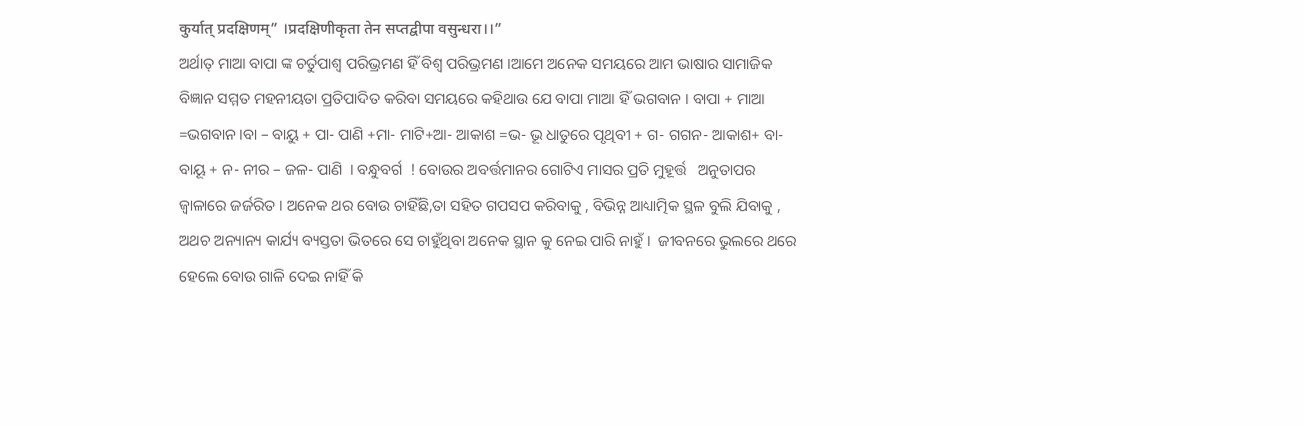कुर्यात् प्रदक्षिणम्” ।प्रदक्षिणीकृता तेन सप्तद्वीपा वसुन्धरा।।”
ଅର୍ଥାତ୍ ମାଆ ବାପା ଙ୍କ ଚର୍ତୁପାଶ୍ୱ ପରିଭ୍ରମଣ ହିଁ ବିଶ୍ବ ପରିଭ୍ରମଣ ।ଆମେ ଅନେକ ସମୟରେ ଆମ ଭାଷାର ସାମାଜିକ ବିଜ୍ଞାନ ସମ୍ମତ ମହନୀୟତା ପ୍ରତିପାଦିତ କରିବା ସମୟରେ କହିଥାଉ ଯେ ବାପା ମାଆ ହିଁ ଭଗବାନ । ବାପା + ମାଆ =ଭଗବାନ ।ବା – ବାୟୁ + ପା- ପାଣି +ମା- ମାଟି+ଆ- ଆକାଶ =ଭ- ଭୂ ଧାତୁରେ ପୃଥିବୀ + ଗ- ଗଗନ- ଆକାଶ+ ବା- ବାୟୂ + ନ- ନୀର – ଜଳ- ପାଣି  । ବନ୍ଧୁବର୍ଗ  ! ବୋଉର ଅବର୍ତ୍ତମାନର ଗୋଟିଏ ମାସର ପ୍ରତି ମୁହୂର୍ତ୍ତ   ଅନୁତାପର ଜ୍ୱାଳାରେ ଜର୍ଜରିତ । ଅନେକ ଥର ବୋଉ ଚାହିଁଛି,ତା ସହିତ ଗପସପ କରିବାକୁ , ବିଭିନ୍ନ ଆଧ୍ୟାତ୍ମିକ ସ୍ଥଳ ବୁଲି ଯିବାକୁ , ଅଥଚ ଅନ୍ୟାନ୍ୟ କାର୍ଯ୍ୟ ବ୍ୟସ୍ତତା ଭିତରେ ସେ ଚାହୁଁଥିବା ଅନେକ ସ୍ଥାନ କୁ ନେଇ ପାରି ନାହୁଁ ।‌  ଜୀବନରେ ଭୁଲରେ ଥରେ ହେଲେ ବୋଉ ଗାଳି ଦେଇ ନାହିଁ କି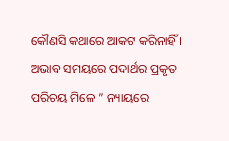କୌଣସି କଥାରେ ଆକଟ କରିନାହିଁ । ଅଭାବ ସମୟରେ ପଦାର୍ଥର ପ୍ରକୃତ ପରିଚୟ ମିଳେ ” ନ୍ୟାୟରେ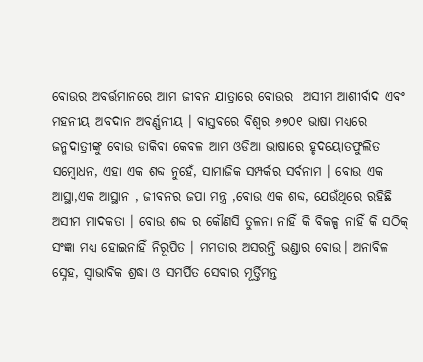ବୋଉର ଅବର୍ତ୍ତମାନରେ ଆମ ଜୀବନ ଯାତ୍ରାରେ ବୋଉର  ଅସୀମ ଆଶୀର୍ବାଦ ଏବଂ ମହନୀୟ ଅବଦାନ ଅବର୍ଣ୍ଣନୀୟ । ବାସ୍ତବରେ ବିଶ୍ବର ୬୭୦୧ ଭାଷା ମଧ୍ୟରେ ଜନ୍ମଦାତ୍ରୀଙ୍କୁ ବୋଉ ଡାକିବା କେବଳ ଆମ ଓଡିଆ ଭାଷାରେ ହୃଦୟୋତଫୁଲିତ ସମ୍ବୋଧନ, ଏହା ଏକ ଶବ୍ଦ ନୁହେଁ, ସାମାଜିକ ସମ୍ପର୍କର ସର୍ବନାମ । ବୋଉ ଏକ ଆସ୍ଥା,ଏକ ଆସ୍ଥାନ , ଜୀବନର ଜପା ମନ୍ତ୍ର ,ବୋଉ ଏକ ଶବ୍ଦ, ଯେଉଁଥିରେ ରହିଛି ଅସୀମ ମାଦକତା । ବୋଉ ଶବ୍ଦ ର କୌଣସି ତୁଳନା ନାହିଁ କି ବିକଳ୍ପ ନାହିଁ କି ସଠିକ୍ ସଂଜ୍ଞା ମଧ୍ୟ ହୋଇନାହିଁ ନିରୂପିତ । ମମତାର ଅସରନ୍ତି ଭଣ୍ଡାର ବୋଉ। ଅନାବିଳ ସ୍ନେହ, ସ୍ବାଭାବିକ ଶ୍ରଦ୍ଧା ଓ ସମର୍ପିତ ସେବାର ମୂର୍ତ୍ତିମନ୍ତ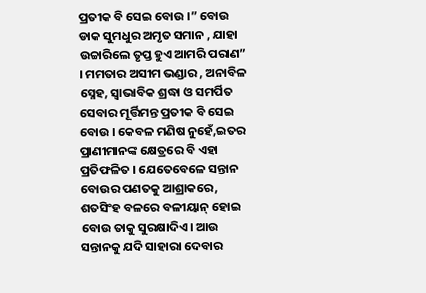ପ୍ରତୀକ ବି ସେଇ ବୋଉ ।” ବୋଉ ଡାକ ସୁମଧୁର ଅମୃତ ସମାନ , ଯାହା ଉଚ୍ଚାରିଲେ ତୃପ୍ତ ହୁଏ ଆମରି ପରାଣ” । ମମତାର ଅସୀମ ଭଣ୍ଡାର , ଅନାବିଳ ସ୍ନେହ, ସ୍ବାଭାବିକ ଶ୍ରଦ୍ଧା ଓ ସମର୍ପିତ ସେବାର ମୂର୍ତ୍ତିମନ୍ତ ପ୍ରତୀକ ବି ସେଇ ବୋଉ । କେବଳ ମଣିଷ ନୁହେଁ,ଇତର ପ୍ରାଣୀମାନଙ୍କ କ୍ଷେତ୍ରରେ ବି ଏହା ପ୍ରତିଫଳିତ । ଯେତେବେଳେ ସନ୍ତାନ ବୋଉର ପଣତକୁ ଆଶ୍ରାକରେ, ଶତସିଂହ ବଳରେ ବଳୀୟାନ୍‌ ହୋଇ ବୋଉ ତାକୁ ସୁରକ୍ଷାଦିଏ। ଆଉ ସନ୍ତାନକୁ ଯଦି ସାହାରା ଦେବାର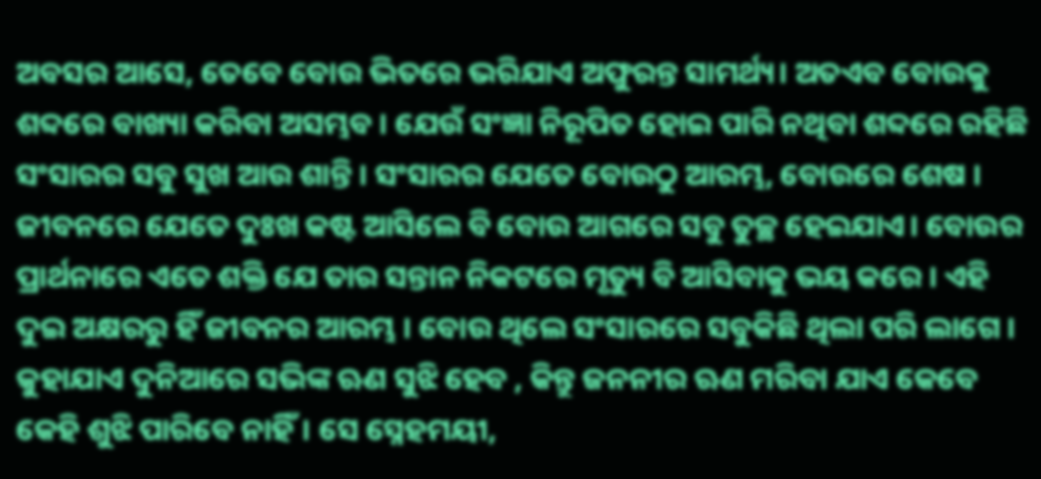ଅବସର ଆସେ, ତେବେ ବୋଉ ଭିତରେ ଭରିଯାଏ ଅଫୁରନ୍ତ ସାମର୍ଥ୍ୟ। ଅତଏବ ବୋଉକୁ
ଶବ୍ଦରେ ବାଖ୍ୟା କରିବା ଅସମ୍ଭବ । ଯେଉଁ ସଂଜ୍ଞା ନିରୂପିତ ହୋଇ ପାରି ନଥିବା ଶବ୍ଦରେ ରହିଛି ସଂସାରର ସବୁ ସୁଖ ଆଉ ଶାନ୍ତି । ସଂସାରର ଯେତେ ବୋଉଠୁ ଆରମ୍ଭ, ବୋଉରେ ଶେଷ ।
ଜୀବନରେ ଯେତେ ଦୁଃଖ କଷ୍ଟ ଆସିଲେ ବି ବୋଉ ଆଗରେ ସବୁ ତୁଚ୍ଛ ହେଇଯାଏ। ବୋଉର ପ୍ରାର୍ଥନାରେ ଏତେ ଶକ୍ତି ଯେ ତାର ସନ୍ତାନ ନିକଟରେ ମୃତ୍ୟୁ ବି ଆସିବାକୁ ଭୟ କରେ । ଏହି ଦୁଇ ଅକ୍ଷରରୁ ହିଁ ଜୀବନର ଆରମ୍ଭ । ବୋଉ ଥିଲେ ସଂସାରରେ ସବୁକିଛି ଥିଲା ପରି ଲାଗେ । କୁହାଯାଏ ଦୁନିଆରେ ସଭିଙ୍କ ଋଣ ସୁଝି ହେବ , କିନ୍ତୁ ଜନନୀର ଋଣ ମରିବା ଯାଏ କେବେ କେହି ଶୁଝି ପାରିବେ ନାହିଁ। ସେ ସ୍ନେହମୟୀ,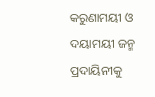କରୁଣାମୟୀ ଓ ଦୟାମୟୀ ଜନ୍ମ ପ୍ରଦାୟିନୀକୁ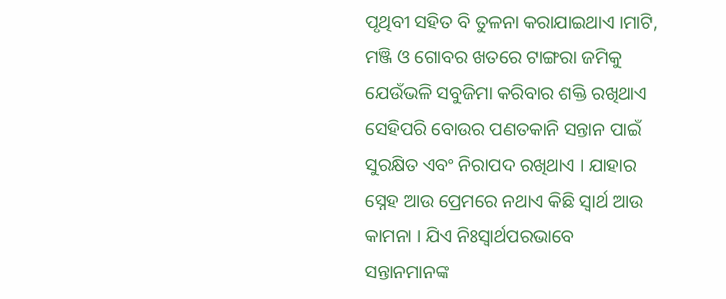ପୃଥିବୀ ସହିତ ବି ତୁଳନା କରାଯାଇଥାଏ ।ମାଟି, ମଞ୍ଜି ଓ ଗୋବର ଖତରେ ଟାଙ୍ଗରା ଜମିକୁ ଯେଉଁଭଳି ସବୁଜିମା କରିବାର ଶକ୍ତି ରଖିଥାଏ ସେହିପରି ବୋଉର ପଣତକାନି ସନ୍ତାନ ପାଇଁ ସୁରକ୍ଷିତ ଏବଂ ନିରାପଦ ରଖିଥାଏ । ଯାହାର ସ୍ନେହ ଆଉ ପ୍ରେମରେ ନଥାଏ କିଛି ସ୍ୱାର୍ଥ ଆଉ କାମନା । ଯିଏ ନିଃସ୍ୱାର୍ଥପରଭାବେ ସନ୍ତାନମାନଙ୍କ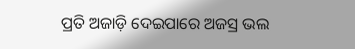ପ୍ରତି ଅଜାଡ଼ି ଦେଇପାରେ ଅଜସ୍ର ଭଲ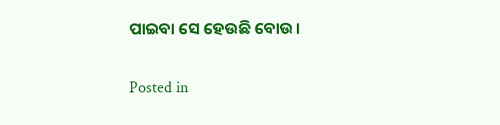ପାଇବା ସେ ହେଉଛି ବୋଉ।

Posted in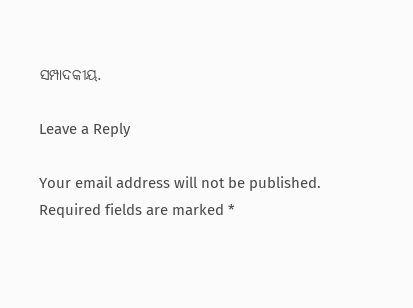ସମ୍ପାଦକୀୟ.

Leave a Reply

Your email address will not be published. Required fields are marked *